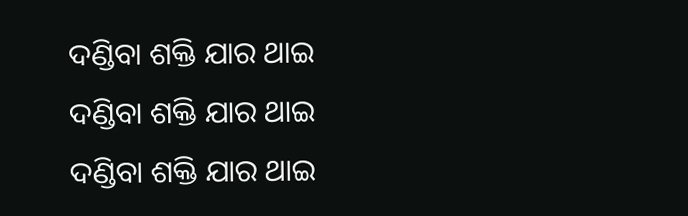ଦଣ୍ଡିବା ଶକ୍ତି ଯାର ଥାଇ
ଦଣ୍ଡିବା ଶକ୍ତି ଯାର ଥାଇ
ଦଣ୍ଡିବା ଶକ୍ତି ଯାର ଥାଇ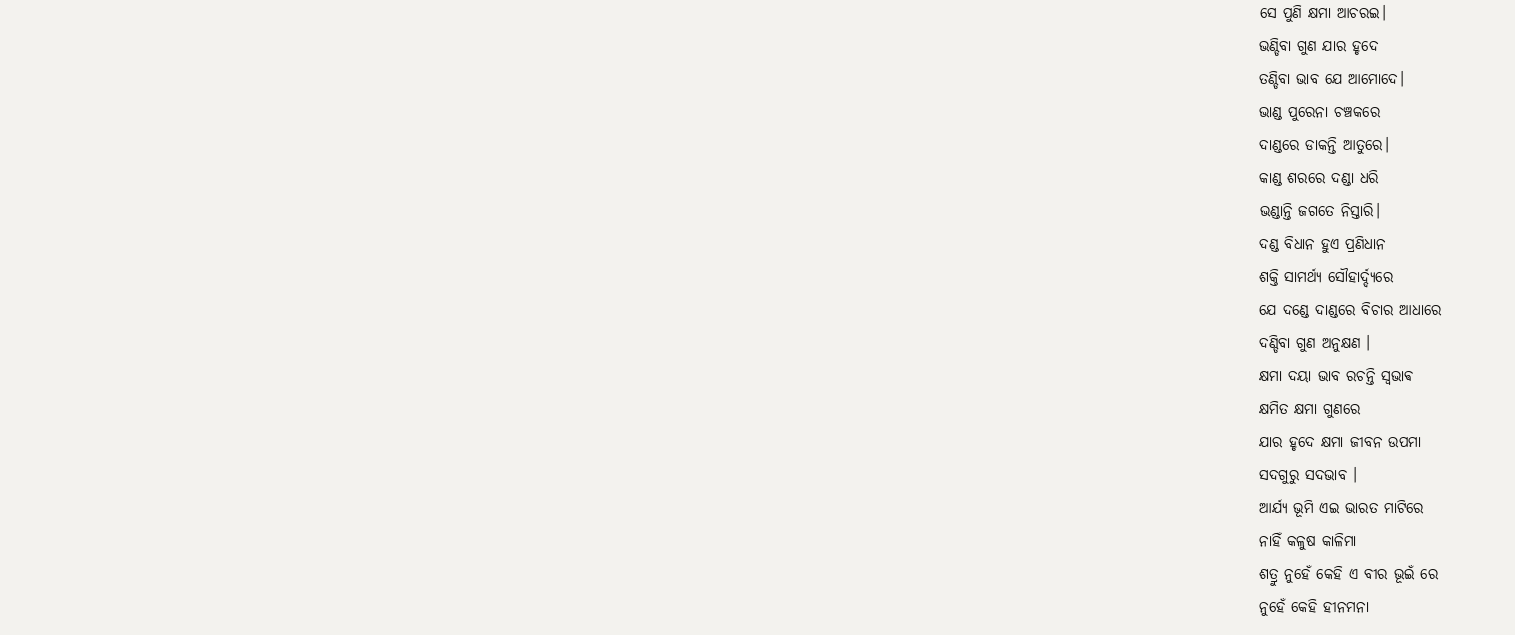ସେ ପୁଣି କ୍ଷମା ଆଚରଇ।
ଭଣ୍ଡିବା ଗୁଣ ଯାର ହୃଦେ
ତଣ୍ଡିବା ଭାବ ଯେ ଆମୋଦେ।
ଭାଣ୍ଡ ପୁରେନା ଚଞ୍ଚକରେ
ଦାଣ୍ଡରେ ଡାକନ୍ତି ଆତୁରେ।
କାଣ୍ଡ ଶରରେ ଦଣ୍ଡା ଧରି
ଭଣ୍ଡାନ୍ତି ଜଗତେ ନିସ୍ତାରି।
ଦଣ୍ଡ ବିଧାନ ହୁଏ ପ୍ରଣିଧାନ
ଶକ୍ତି ସାମର୍ଥ୍ୟ ସୌହାର୍ଦ୍ଦ୍ୟରେ
ଯେ ଦଣ୍ଡେ ଦାଣ୍ଡରେ ବିଚାର ଆଧାରେ
ଦଣ୍ଡିବା ଗୁଣ ଅନୁକ୍ଷଣ ।
କ୍ଷମା ଦୟା ଭାବ ରଚନ୍ତି ସ୍ଵଭାଵ
କ୍ଷମିତ କ୍ଷମା ଗୁଣରେ
ଯାର ହୃଦେ କ୍ଷମା ଜୀବନ ଉପମା
ସଦଗୁରୁ ସଦଭାବ ।
ଆର୍ଯ୍ୟ ଭୂମି ଏଇ ଭାରତ ମାଟିରେ
ନାହିଁ କଳୁଷ କାଳିମା
ଶତ୍ରୁ ନୁହେଁ କେହି ଏ ବୀର ଭୂଇଁ ରେ
ନୁହେଁ କେହି ହୀନମନା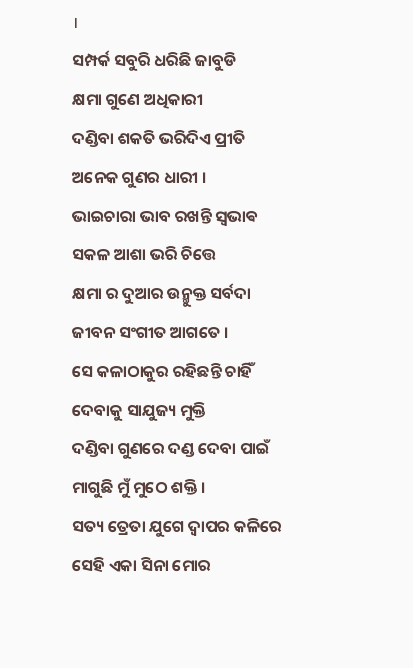।
ସମ୍ପର୍କ ସବୁରି ଧରିଛି ଜାବୁଡି
କ୍ଷମା ଗୁଣେ ଅଧିକାରୀ
ଦଣ୍ଡିବା ଶକତି ଭରିଦିଏ ପ୍ରୀତି
ଅନେକ ଗୁଣର ଧାରୀ ।
ଭାଇଚାରା ଭାବ ରଖନ୍ତି ସ୍ଵଭାଵ
ସକଳ ଆଶା ଭରି ଚିତ୍ତେ
କ୍ଷମା ର ଦୁଆର ଉନ୍ମୁକ୍ତ ସର୍ବଦା
ଜୀବନ ସଂଗୀତ ଆଗତେ ।
ସେ କଳାଠାକୁର ରହିଛନ୍ତି ଚାହିଁ
ଦେବାକୁ ସାଯୁଜ୍ୟ ମୁକ୍ତି
ଦଣ୍ଡିବା ଗୁଣରେ ଦଣ୍ଡ ଦେବା ପାଇଁ
ମାଗୁଛି ମୁଁ ମୁଠେ ଶକ୍ତି ।
ସତ୍ୟ ତ୍ରେତା ଯୁଗେ ଦ୍ୱାପର କଳିରେ
ସେହି ଏକା ସିନା ମୋର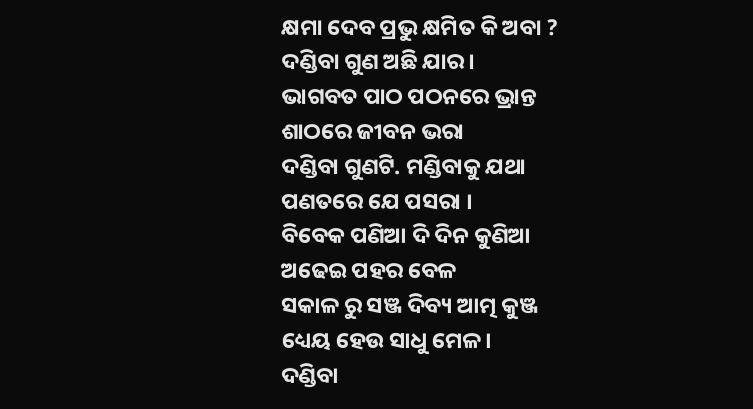କ୍ଷମା ଦେବ ପ୍ରଭୁ କ୍ଷମିତ କି ଅବା ?
ଦଣ୍ଡିବା ଗୁଣ ଅଛି ଯାର।
ଭାଗବତ ପାଠ ପଠନରେ ଭ୍ରାନ୍ତ
ଶାଠରେ ଜୀବନ ଭରା
ଦଣ୍ଡିବା ଗୁଣଟି. ମଣ୍ଡିବାକୁ ଯଥା
ପଣତରେ ଯେ ପସରା ।
ବିବେକ ପଣିଆ ଦି ଦିନ କୁଣିଆ
ଅଢେଇ ପହର ବେଳ
ସକାଳ ରୁ ସଞ୍ଜ ଦିବ୍ୟ ଆତ୍ମ କୁଞ୍ଜ
ଧ୍ୟେୟ ହେଉ ସାଧୁ ମେଳ।
ଦଣ୍ଡିବା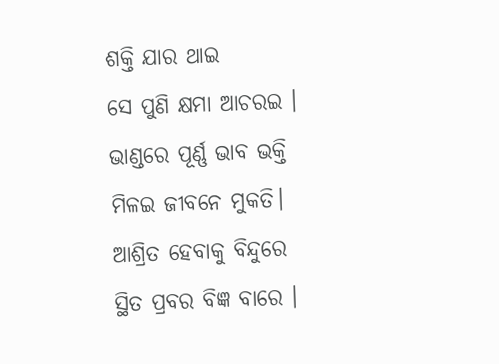ଶକ୍ତି ଯାର ଥାଇ
ସେ ପୁଣି କ୍ଷମା ଆଚରଇ ।
ଭାଣ୍ଡରେ ପୂର୍ଣ୍ଣ ଭାବ ଭକ୍ତି
ମିଳଇ ଜୀବନେ ମୁକତି।
ଆଶ୍ରିତ ହେବାକୁ ବିନ୍ଦୁରେ
ସ୍ଥିତ ପ୍ରବର ବିଜ୍ଞ ବାରେ ।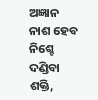ଅଜ୍ଞାନ ନାଶ ହେବ ନିଶ୍ଚେ
ଦଣ୍ଡିବା ଶକ୍ତି,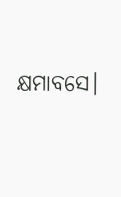କ୍ଷମାବସେ।